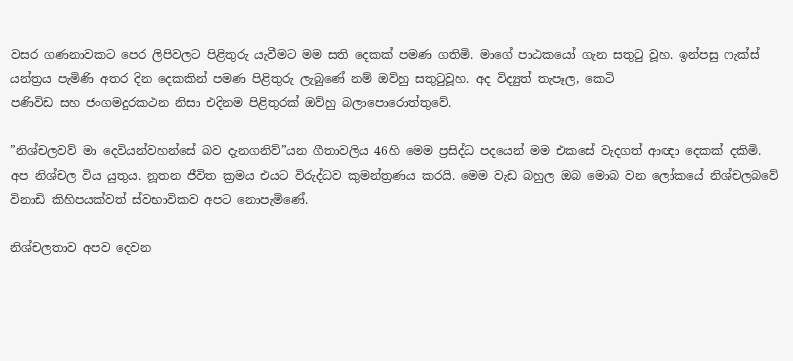වසර ගණනාවකට පෙර ලිපිවලට පිළිතුරු යැවීමට මම සති දෙකක් පමණ ගතිමි. මාගේ පාඨකයෝ ගැන සතුටු වූහ. ඉන්පසු ෆැක්ස් යන්ත්‍රය පැමිණි අතර දින දෙකකින් පමණ පිළිතුරු ලැබුණේ නම් ඔව්හු සතුටුවූහ. අද විද්‍යුත් තැපෑල, කෙටි
පණිවිඩ සහ ජංගමදුරකථන නිසා එදිනම පිළිතුරක් ඔව්හු බලාපොරොත්තුවේ.

”නිශ්චලවව් මා දෙවියන්වහන්සේ බව දැනගනිව්”යන ගීතාවලිය 46හි මෙම ප්‍රසිද්ධ පදයෙන් මම එකසේ වැදගත් ආඥා දෙකක් දකිමි. අප නිශ්චල විය යුතුය. නූතන ජීවිත ක්‍රමය එයට විරුද්ධව කුමන්ත්‍රණය කරයි. මෙම වැඩ බහුල ඔබ මොබ වන ලෝකයේ නිශ්චලබවේ විනාඩි කිහිපයක්වත් ස්වභාවිකව අපට නොපැමිණේ.

නිශ්චලතාව අපව දෙවන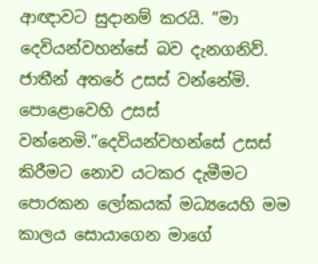ආඥාවට සුදානම් කරයි. ”මා දෙවියන්වහන්සේ බව දැනගනිව්. ජාතීන් අතරේ උසස් වන්නේමි. පොළොවෙහි උසස් වන්නෙමි.”දෙවියන්වහන්සේ උසස් කිරීමට නොව යටකර දැමීමට පොරකන ලෝකයක් මධ්‍යයෙහි මම කාලය සොයාගෙන මාගේ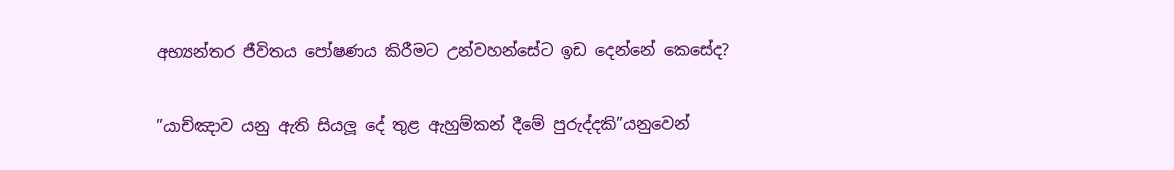අභ්‍යන්තර ජීවිතය පෝෂණය කිරීමට උන්වහන්සේට ඉඩ දෙන්නේ කෙසේද?

”යාච්ඤාව යනු ඇති සියලූ දේ තුළ ඇහුම්කන් දීමේ පුරුද්දකි”යනුවෙන්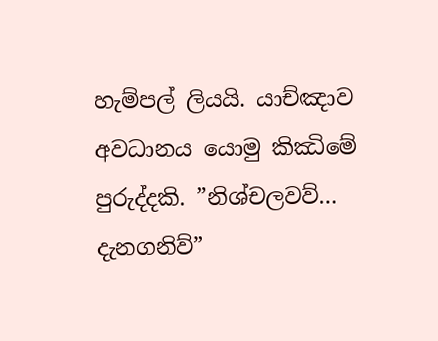හැම්පල් ලියයි. යාච්ඤාව අවධානය යොමු කිඣිමේ පුරුද්දකි. ”නිශ්චලවව්… දැනගනිව්”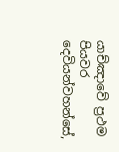යාච්ඤාවේ ප්‍රථම පියවර දෙවියන්වහන්සේ,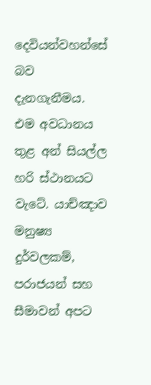දෙවියන්වහන්සේ බව දැනගැනීමය. එම අවධානය තුළ අන් සියල්ල හරි ස්ථානයට වැටේ. යාච්ඤාව මනුෂ්‍ය දුර්වලකම්, පරාජයන් සහ සීමාවන් අපට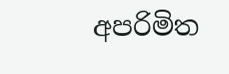අපරිමිත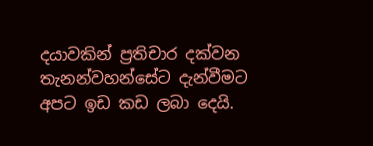දයාවකින් ප්‍රතිචාර දක්වන තැනන්වහන්සේට දැන්වීමට අපට ඉඩ කඩ ලබා දෙයි.